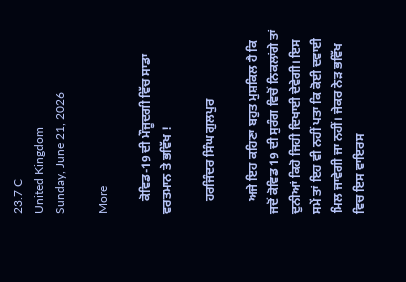23.7 C
United Kingdom
Sunday, June 21, 2026

More

    ਕੋਵਿਡ-19 ਦੀ ਮੌਜੂਦਗੀ ਵਿੱਚ ਸਾਡਾ ਵਰਤਮਾਨ ਤੇ ਭਵਿੱਖ !

    ਹਰਜਿੰਦਰ ਸਿੰਘ ਗੁਲਪੁਰ

    ਅਜੇ ਇਹ ਕਹਿਣਾ ਬਹੁਤ ਮੁਸ਼ਕਿਲ ਹੈ ਕਿ ਜਦੋਂ ਕੋਵਿਡ 19 ਦੀ ਸੁਰੰਗ ਵਿਚੋਂ ਨਿਕਲਾਂਗੇ ਤਾਂ ਦੁਨੀਆਂ ਕਿਹੋ ਜਿਹੀ ਦਿਖਾਈ ਦੇਵੇਗੀ। ਇਸ ਸਮੇਂ ਤਾਂ ਇਹ ਵੀ ਨਹੀਂ ਪਤਾ ਕਿ ਕੋਈ ਦਵਾਈ ਮਿਲ ਜਾਵੇਗੀ ਜਾ ਨਹੀਂ। ਜੇਕਰ ਨੇੜ ਭਵਿੱਖ ਵਿਚ ਇਸ ਵਾਇਰਸ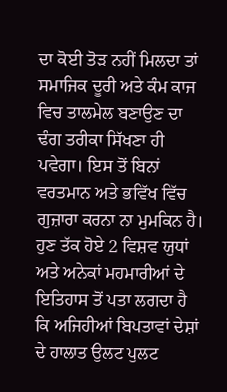ਦਾ ਕੋਈ ਤੋੜ ਨਹੀਂ ਮਿਲਦਾ ਤਾਂ ਸਮਾਜਿਕ ਦੂਰੀ ਅਤੇ ਕੰਮ ਕਾਜ ਵਿਚ ਤਾਲਮੇਲ ਬਣਾਉਣ ਦਾ ਢੰਗ ਤਰੀਕਾ ਸਿੱਖਣਾ ਹੀ ਪਵੇਗਾ। ਇਸ ਤੋਂ ਬਿਨਾਂ ਵਰਤਮਾਨ ਅਤੇ ਭਵਿੱਖ ਵਿੱਚ ਗੁਜ਼ਾਰਾ ਕਰਨਾ ਨਾ ਮੁਮਕਿਨ ਹੈ। ਹੁਣ ਤੱਕ ਹੋਏ 2 ਵਿਸ਼ਵ ਯੁਧਾਂ ਅਤੇ ਅਨੇਕਾਂ ਮਹਮਾਰੀਆਂ ਦੇ ਇਤਿਹਾਸ ਤੋਂ ਪਤਾ ਲਗਦਾ ਹੈ ਕਿ ਅਜਿਹੀਆਂ ਬਿਪਤਾਵਾਂ ਦੇਸ਼ਾਂ ਦੇ ਹਾਲਾਤ ਉਲਟ ਪੁਲਟ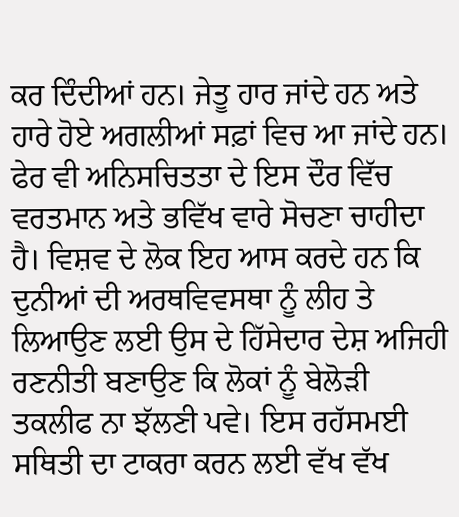ਕਰ ਦਿੰਦੀਆਂ ਹਨ। ਜੇਤੂ ਹਾਰ ਜਾਂਦੇ ਹਨ ਅਤੇ ਹਾਰੇ ਹੋਏ ਅਗਲੀਆਂ ਸਫ਼ਾਂ ਵਿਚ ਆ ਜਾਂਦੇ ਹਨ। ਫੇਰ ਵੀ ਅਨਿਸਚਿਤਤਾ ਦੇ ਇਸ ਦੌਰ ਵਿੱਚ ਵਰਤਮਾਨ ਅਤੇ ਭਵਿੱਖ ਵਾਰੇ ਸੋਚਣਾ ਚਾਹੀਦਾ ਹੈ। ਵਿਸ਼ਵ ਦੇ ਲੋਕ ਇਹ ਆਸ ਕਰਦੇ ਹਨ ਕਿ ਦੁਨੀਆਂ ਦੀ ਅਰਥਵਿਵਸਥਾ ਨੂੰ ਲੀਹ ਤੇ ਲਿਆਉਣ ਲਈ ਉਸ ਦੇ ਹਿੱਸੇਦਾਰ ਦੇਸ਼ ਅਜਿਹੀ ਰਣਨੀਤੀ ਬਣਾਉਣ ਕਿ ਲੋਕਾਂ ਨੂੰ ਬੇਲੋੜੀ ਤਕਲੀਫ ਨਾ ਝੱਲਣੀ ਪਵੇ। ਇਸ ਰਹੱਸਮਈ ਸਥਿਤੀ ਦਾ ਟਾਕਰਾ ਕਰਨ ਲਈ ਵੱਖ ਵੱਖ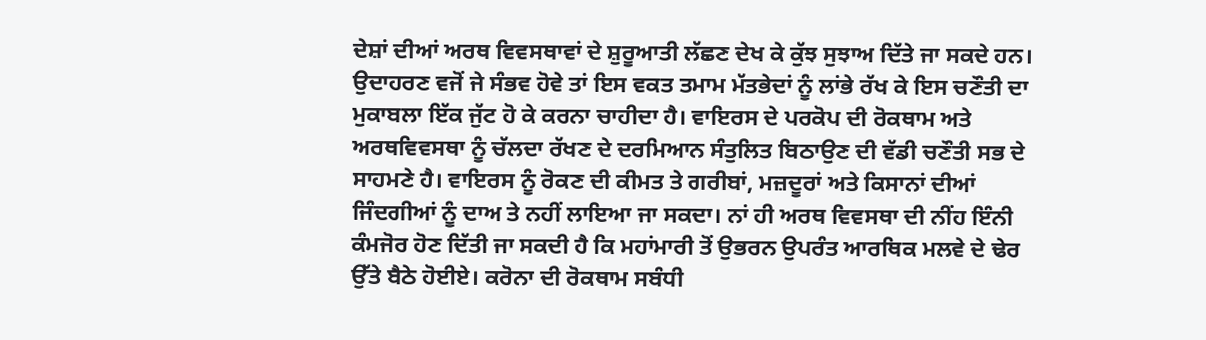ਦੇਸ਼ਾਂ ਦੀਆਂ ਅਰਥ ਵਿਵਸਥਾਵਾਂ ਦੇ ਸ਼ੁਰੂਆਤੀ ਲੱਛਣ ਦੇਖ ਕੇ ਕੁੱਝ ਸੁਝਾਅ ਦਿੱਤੇ ਜਾ ਸਕਦੇ ਹਨ। ਉਦਾਹਰਣ ਵਜੋਂ ਜੇ ਸੰਭਵ ਹੋਵੇ ਤਾਂ ਇਸ ਵਕਤ ਤਮਾਮ ਮੱਤਭੇਦਾਂ ਨੂੰ ਲਾਂਭੇ ਰੱਖ ਕੇ ਇਸ ਚਣੌਤੀ ਦਾ ਮੁਕਾਬਲਾ ਇੱਕ ਜੁੱਟ ਹੋ ਕੇ ਕਰਨਾ ਚਾਹੀਦਾ ਹੈ। ਵਾਇਰਸ ਦੇ ਪਰਕੋਪ ਦੀ ਰੋਕਥਾਮ ਅਤੇ ਅਰਥਵਿਵਸਥਾ ਨੂੰ ਚੱਲਦਾ ਰੱਖਣ ਦੇ ਦਰਮਿਆਨ ਸੰਤੁਲਿਤ ਬਿਠਾਉਣ ਦੀ ਵੱਡੀ ਚਣੌਤੀ ਸਭ ਦੇ ਸਾਹਮਣੇ ਹੈ। ਵਾਇਰਸ ਨੂੰ ਰੋਕਣ ਦੀ ਕੀਮਤ ਤੇ ਗਰੀਬਾਂ, ਮਜ਼ਦੂਰਾਂ ਅਤੇ ਕਿਸਾਨਾਂ ਦੀਆਂ ਜਿੰਦਗੀਆਂ ਨੂੰ ਦਾਅ ਤੇ ਨਹੀਂ ਲਾਇਆ ਜਾ ਸਕਦਾ। ਨਾਂ ਹੀ ਅਰਥ ਵਿਵਸਥਾ ਦੀ ਨੀਂਹ ਇੰਨੀ ਕੰਮਜੋਰ ਹੋਣ ਦਿੱਤੀ ਜਾ ਸਕਦੀ ਹੈ ਕਿ ਮਹਾਂਮਾਰੀ ਤੋਂ ਉਭਰਨ ਉਪਰੰਤ ਆਰਥਿਕ ਮਲਵੇ ਦੇ ਢੇਰ ਉੱਤੇ ਬੈਠੇ ਹੋਈਏ। ਕਰੋਨਾ ਦੀ ਰੋਕਥਾਮ ਸਬੰਧੀ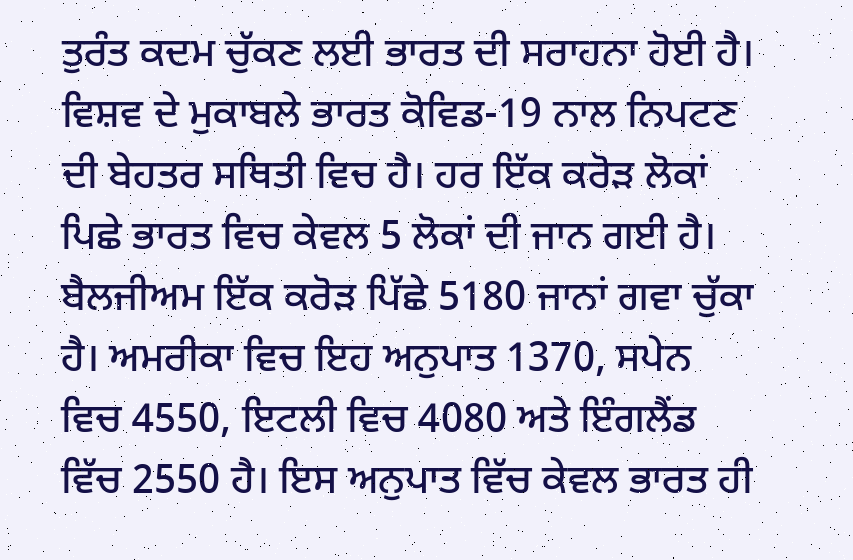ਤੁਰੰਤ ਕਦਮ ਚੁੱਕਣ ਲਈ ਭਾਰਤ ਦੀ ਸਰਾਹਨਾ ਹੋਈ ਹੈ। ਵਿਸ਼ਵ ਦੇ ਮੁਕਾਬਲੇ ਭਾਰਤ ਕੋਵਿਡ-19 ਨਾਲ ਨਿਪਟਣ ਦੀ ਬੇਹਤਰ ਸਥਿਤੀ ਵਿਚ ਹੈ। ਹਰ ਇੱਕ ਕਰੋੜ ਲੋਕਾਂ ਪਿਛੇ ਭਾਰਤ ਵਿਚ ਕੇਵਲ 5 ਲੋਕਾਂ ਦੀ ਜਾਨ ਗਈ ਹੈ। ਬੈਲਜੀਅਮ ਇੱਕ ਕਰੋੜ ਪਿੱਛੇ 5180 ਜਾਨਾਂ ਗਵਾ ਚੁੱਕਾ ਹੈ। ਅਮਰੀਕਾ ਵਿਚ ਇਹ ਅਨੁਪਾਤ 1370, ਸਪੇਨ ਵਿਚ 4550, ਇਟਲੀ ਵਿਚ 4080 ਅਤੇ ਇੰਗਲੈਂਡ ਵਿੱਚ 2550 ਹੈ। ਇਸ ਅਨੁਪਾਤ ਵਿੱਚ ਕੇਵਲ ਭਾਰਤ ਹੀ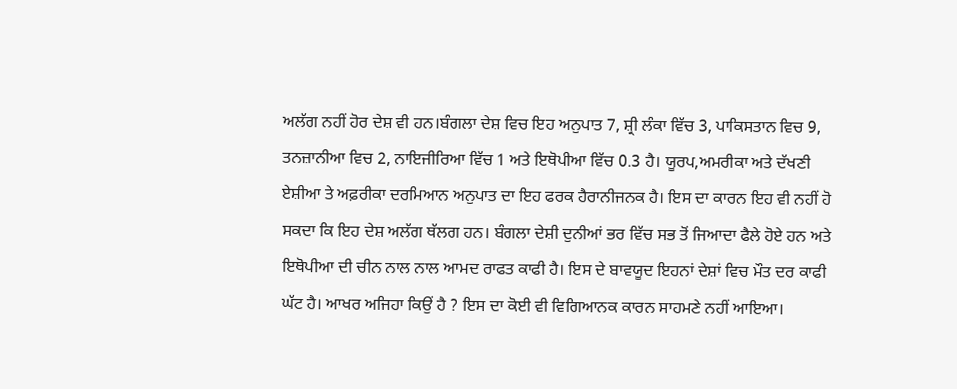ਅਲੱਗ ਨਹੀਂ ਹੋਰ ਦੇਸ਼ ਵੀ ਹਨ।ਬੰਗਲਾ ਦੇਸ਼ ਵਿਚ ਇਹ ਅਨੁਪਾਤ 7, ਸ਼੍ਰੀ ਲੰਕਾ ਵਿੱਚ 3, ਪਾਕਿਸਤਾਨ ਵਿਚ 9, ਤਨਜ਼ਾਨੀਆ ਵਿਚ 2, ਨਾਇਜੀਰਿਆ ਵਿੱਚ 1 ਅਤੇ ਇਥੋਪੀਆ ਵਿੱਚ 0.3 ਹੈ। ਯੂਰਪ,ਅਮਰੀਕਾ ਅਤੇ ਦੱਖਣੀ ਏਸ਼ੀਆ ਤੇ ਅਫ਼ਰੀਕਾ ਦਰਮਿਆਨ ਅਨੁਪਾਤ ਦਾ ਇਹ ਫਰਕ ਹੈਰਾਨੀਜਨਕ ਹੈ। ਇਸ ਦਾ ਕਾਰਨ ਇਹ ਵੀ ਨਹੀਂ ਹੋ ਸਕਦਾ ਕਿ ਇਹ ਦੇਸ਼ ਅਲੱਗ ਥੱਲਗ ਹਨ। ਬੰਗਲਾ ਦੇਸ਼ੀ ਦੁਨੀਆਂ ਭਰ ਵਿੱਚ ਸਭ ਤੋਂ ਜਿਆਦਾ ਫੈਲੇ ਹੋਏ ਹਨ ਅਤੇ ਇਥੋਪੀਆ ਦੀ ਚੀਨ ਨਾਲ ਨਾਲ ਆਮਦ ਰਾਫਤ ਕਾਫੀ ਹੈ। ਇਸ ਦੇ ਬਾਵਯੂਦ ਇਹਨਾਂ ਦੇਸ਼ਾਂ ਵਿਚ ਮੌਤ ਦਰ ਕਾਫੀ ਘੱਟ ਹੈ। ਆਖਰ ਅਜਿਹਾ ਕਿਉਂ ਹੈ ? ਇਸ ਦਾ ਕੋਈ ਵੀ ਵਿਗਿਆਨਕ ਕਾਰਨ ਸਾਹਮਣੇ ਨਹੀਂ ਆਇਆ।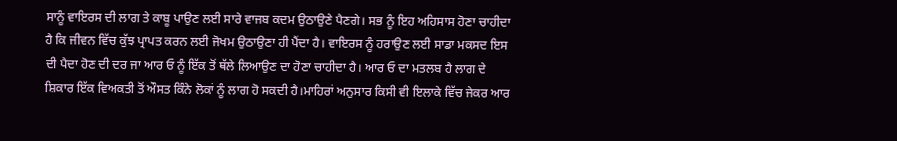ਸਾਨੂੰ ਵਾਇਰਸ ਦੀ ਲਾਗ ਤੇ ਕਾਬੂ ਪਾਉਣ ਲਈ ਸਾਰੇ ਵਾਜਬ ਕਦਮ ਉਠਾਉਣੇ ਪੈਣਗੇ। ਸਭ ਨੂੰ ਇਹ ਅਹਿਸਾਸ ਹੋਣਾ ਚਾਹੀਦਾ ਹੈ ਕਿ ਜੀਵਨ ਵਿੱਚ ਕੁੱਝ ਪ੍ਰਾਪਤ ਕਰਨ ਲਈ ਜੋਖਮ ਉਠਾਉਣਾ ਹੀ ਪੈਂਦਾ ਹੈ। ਵਾਇਰਸ ਨੂੰ ਹਰਾਉਣ ਲਈ ਸਾਡਾ ਮਕਸਦ ਇਸ ਦੀ ਪੈਦਾ ਹੋਣ ਦੀ ਦਰ ਜਾ ਆਰ ਓ ਨੂੰ ਇੱਕ ਤੋਂ ਥੱਲੇ ਲਿਆਉਣ ਦਾ ਹੋਣਾ ਚਾਹੀਦਾ ਹੈ। ਆਰ ਓ ਦਾ ਮਤਲਬ ਹੈ ਲਾਗ ਦੇ ਸ਼ਿਕਾਰ ਇੱਕ ਵਿਅਕਤੀ ਤੋਂ ਔਸਤ ਕਿੰਨੇ ਲੋਕਾਂ ਨੂੰ ਲਾਗ ਹੋ ਸਕਦੀ ਹੈ।ਮਾਹਿਰਾਂ ਅਨੁਸਾਰ ਕਿਸੀ ਵੀ ਇਲਾਕੇ ਵਿੱਚ ਜੇਕਰ ਆਰ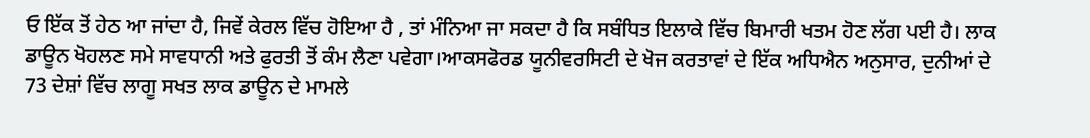ਓ ਇੱਕ ਤੋਂ ਹੇਠ ਆ ਜਾਂਦਾ ਹੈ, ਜਿਵੇਂ ਕੇਰਲ ਵਿੱਚ ਹੋਇਆ ਹੈ , ਤਾਂ ਮੰਨਿਆ ਜਾ ਸਕਦਾ ਹੈ ਕਿ ਸਬੰਧਿਤ ਇਲਾਕੇ ਵਿੱਚ ਬਿਮਾਰੀ ਖਤਮ ਹੋਣ ਲੱਗ ਪਈ ਹੈ। ਲਾਕ ਡਾਊਨ ਖੋਹਲਣ ਸਮੇ ਸਾਵਧਾਨੀ ਅਤੇ ਫੁਰਤੀ ਤੋਂ ਕੰਮ ਲੈਣਾ ਪਵੇਗਾ।ਆਕਸਫੋਰਡ ਯੂਨੀਵਰਸਿਟੀ ਦੇ ਖੋਜ ਕਰਤਾਵਾਂ ਦੇ ਇੱਕ ਅਧਿਐਨ ਅਨੁਸਾਰ, ਦੁਨੀਆਂ ਦੇ 73 ਦੇਸ਼ਾਂ ਵਿੱਚ ਲਾਗੂ ਸਖਤ ਲਾਕ ਡਾਊਨ ਦੇ ਮਾਮਲੇ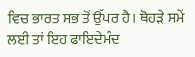ਵਿਚ ਭਾਰਤ ਸਭ ਤੋਂ ਉੱਪਰ ਹੈ। ਥੋਹੜੇ ਸਮੇਂ ਲਈ ਤਾਂ ਇਹ ਫਾਇਦੇਮੰਦ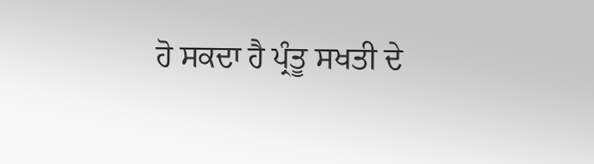ਹੋ ਸਕਦਾ ਹੈ ਪ੍ਰੰਤੂ ਸਖਤੀ ਦੇ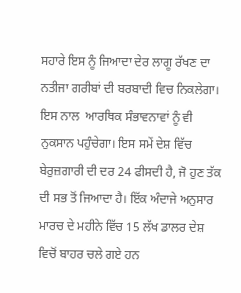ਸਹਾਰੇ ਇਸ ਨੂੰ ਜਿਆਦਾ ਦੇਰ ਲਾਗੂ ਰੱਖਣ ਦਾ ਨਤੀਜਾ ਗਰੀਬਾਂ ਦੀ ਬਰਬਾਦੀ ਵਿਚ ਨਿਕਲੇਗਾ। ਇਸ ਨਾਲ  ਆਰਥਿਕ ਸੰਭਾਵਨਾਵਾਂ ਨੂੰ ਵੀ ਨੁਕਸਾਨ ਪਹੁੰਚੇਗਾ। ਇਸ ਸਮੇਂ ਦੇਸ਼ ਵਿੱਚ ਬੇਰੁਜ਼ਗਾਰੀ ਦੀ ਦਰ 24 ਫੀਸਦੀ ਹੈ, ਜੋ ਹੁਣ ਤੱਕ ਦੀ ਸਭ ਤੋਂ ਜਿਆਦਾ ਹੈ। ਇੱਕ ਅੰਦਾਜੇ ਅਨੁਸਾਰ ਮਾਰਚ ਦੇ ਮਹੀਨੇ ਵਿੱਚ 15 ਲੱਖ ਡਾਲਰ ਦੇਸ਼ ਵਿਚੋਂ ਬਾਹਰ ਚਲੇ ਗਏ ਹਨ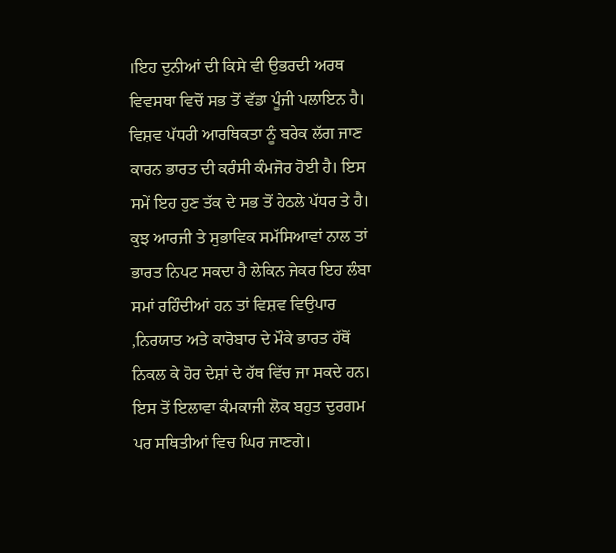।ਇਹ ਦੁਨੀਆਂ ਦੀ ਕਿਸੇ ਵੀ ਉਭਰਦੀ ਅਰਥ ਵਿਵਸਥਾ ਵਿਚੋਂ ਸਭ ਤੋਂ ਵੱਡਾ ਪੂੰਜੀ ਪਲਾਇਨ ਹੈ। ਵਿਸ਼ਵ ਪੱਧਰੀ ਆਰਥਿਕਤਾ ਨੂੰ ਬਰੇਕ ਲੱਗ ਜਾਣ ਕਾਰਨ ਭਾਰਤ ਦੀ ਕਰੰਸੀ ਕੰਮਜੋਰ ਹੋਈ ਹੈ। ਇਸ ਸਮੇਂ ਇਹ ਹੁਣ ਤੱਕ ਦੇ ਸਭ ਤੋਂ ਹੇਠਲੇ ਪੱਧਰ ਤੇ ਹੈ। ਕੁਝ ਆਰਜੀ ਤੇ ਸੁਭਾਵਿਕ ਸਮੱਸਿਆਵਾਂ ਨਾਲ ਤਾਂ ਭਾਰਤ ਨਿਪਟ ਸਕਦਾ ਹੈ ਲੇਕਿਨ ਜੇਕਰ ਇਹ ਲੰਬਾ ਸਮਾਂ ਰਹਿੰਦੀਆਂ ਹਨ ਤਾਂ ਵਿਸ਼ਵ ਵਿਉਪਾਰ ,ਨਿਰਯਾਤ ਅਤੇ ਕਾਰੋਬਾਰ ਦੇ ਮੌਕੇ ਭਾਰਤ ਹੱਥੋਂ ਨਿਕਲ ਕੇ ਹੋਰ ਦੇਸ਼ਾਂ ਦੇ ਹੱਥ ਵਿੱਚ ਜਾ ਸਕਦੇ ਹਨ। ਇਸ ਤੋਂ ਇਲਾਵਾ ਕੰਮਕਾਜੀ ਲੋਕ ਬਹੁਤ ਦੁਰਗਮ ਪਰ ਸਥਿਤੀਆਂ ਵਿਚ ਘਿਰ ਜਾਣਗੇ।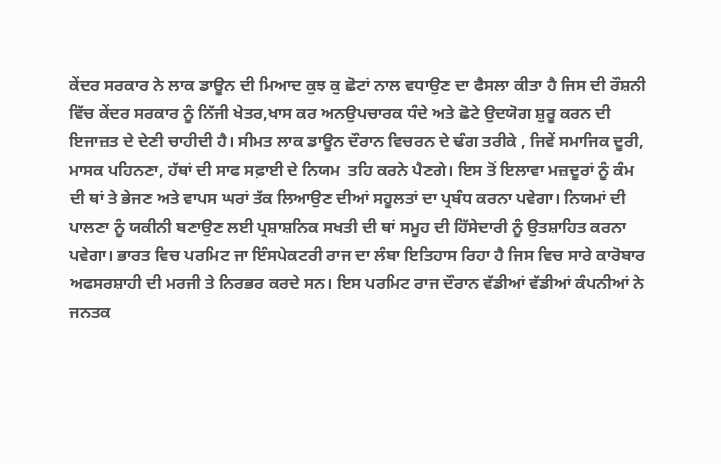ਕੇਂਦਰ ਸਰਕਾਰ ਨੇ ਲਾਕ ਡਾਊਨ ਦੀ ਮਿਆਦ ਕੁਝ ਕੁ ਛੋਟਾਂ ਨਾਲ ਵਧਾਉਣ ਦਾ ਫੈਸਲਾ ਕੀਤਾ ਹੈ ਜਿਸ ਦੀ ਰੌਸ਼ਨੀ ਵਿੱਚ ਕੇਂਦਰ ਸਰਕਾਰ ਨੂੰ ਨਿੱਜੀ ਖੇਤਰ,ਖਾਸ ਕਰ ਅਨਉਪਚਾਰਕ ਧੰਦੇ ਅਤੇ ਛੋਟੇ ਉਦਯੋਗ ਸ਼ੁਰੂ ਕਰਨ ਦੀ ਇਜਾਜ਼ਤ ਦੇ ਦੇਣੀ ਚਾਹੀਦੀ ਹੈ। ਸੀਮਤ ਲਾਕ ਡਾਊਨ ਦੌਰਾਨ ਵਿਚਰਨ ਦੇ ਢੰਗ ਤਰੀਕੇ , ਜਿਵੇਂ ਸਮਾਜਿਕ ਦੂਰੀ, ਮਾਸਕ ਪਹਿਨਣਾ, ਹੱਥਾਂ ਦੀ ਸਾਫ ਸਫ਼ਾਈ ਦੇ ਨਿਯਮ  ਤਹਿ ਕਰਨੇ ਪੈਣਗੇ। ਇਸ ਤੋਂ ਇਲਾਵਾ ਮਜ਼ਦੂਰਾਂ ਨੂੰ ਕੰਮ ਦੀ ਥਾਂ ਤੇ ਭੇਜਣ ਅਤੇ ਵਾਪਸ ਘਰਾਂ ਤੱਕ ਲਿਆਉਣ ਦੀਆਂ ਸਹੂਲਤਾਂ ਦਾ ਪ੍ਰਬੰਧ ਕਰਨਾ ਪਵੇਗਾ। ਨਿਯਮਾਂ ਦੀ ਪਾਲਣਾ ਨੂੰ ਯਕੀਨੀ ਬਣਾਉਣ ਲਈ ਪ੍ਰਸ਼ਾਸ਼ਨਿਕ ਸਖਤੀ ਦੀ ਥਾਂ ਸਮੂਹ ਦੀ ਹਿੱਸੇਦਾਰੀ ਨੂੰ ਉਤਸ਼ਾਹਿਤ ਕਰਨਾ ਪਵੇਗਾ। ਭਾਰਤ ਵਿਚ ਪਰਮਿਟ ਜਾ ਇੰਸਪੇਕਟਰੀ ਰਾਜ ਦਾ ਲੰਬਾ ਇਤਿਹਾਸ ਰਿਹਾ ਹੈ ਜਿਸ ਵਿਚ ਸਾਰੇ ਕਾਰੋਬਾਰ ਅਫਸਰਸ਼ਾਹੀ ਦੀ ਮਰਜੀ ਤੇ ਨਿਰਭਰ ਕਰਦੇ ਸਨ। ਇਸ ਪਰਮਿਟ ਰਾਜ ਦੌਰਾਨ ਵੱਡੀਆਂ ਵੱਡੀਆਂ ਕੰਪਨੀਆਂ ਨੇ ਜਨਤਕ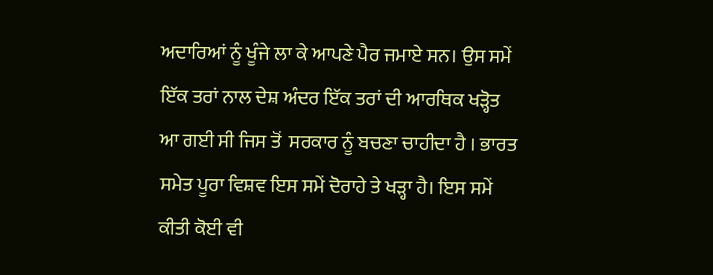ਅਦਾਰਿਆਂ ਨੂੰ ਖੂੰਜੇ ਲਾ ਕੇ ਆਪਣੇ ਪੈਰ ਜਮਾਏ ਸਨ। ਉਸ ਸਮੇਂ ਇੱਕ ਤਰਾਂ ਨਾਲ ਦੇਸ਼ ਅੰਦਰ ਇੱਕ ਤਰਾਂ ਦੀ ਆਰਥਿਕ ਖੜ੍ਹੋਤ ਆ ਗਈ ਸੀ ਜਿਸ ਤੋਂ  ਸਰਕਾਰ ਨੂੰ ਬਚਣਾ ਚਾਹੀਦਾ ਹੈ । ਭਾਰਤ ਸਮੇਤ ਪੂਰਾ ਵਿਸ਼ਵ ਇਸ ਸਮੇਂ ਦੋਰਾਹੇ ਤੇ ਖੜ੍ਹਾ ਹੈ। ਇਸ ਸਮੇਂ ਕੀਤੀ ਕੋਈ ਵੀ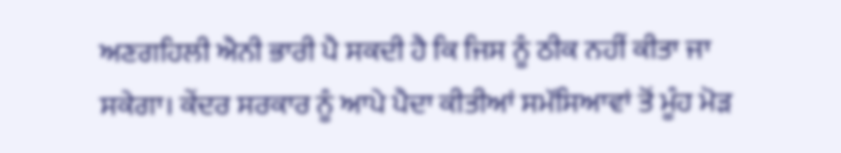ਅਣਗਹਿਲੀ ਐਨੀ ਭਾਰੀ ਪੈ ਸਕਦੀ ਹੈ ਕਿ ਜਿਸ ਨੂੰ ਠੀਕ ਨਹੀਂ ਕੀਤਾ ਜਾ ਸਕੇਗਾ। ਕੇਂਦਰ ਸਰਕਾਰ ਨੂੰ ਆਪੇ ਪੈਦਾ ਕੀਤੀਆਂ ਸਮੱਸਿਆਵਾਂ ਤੋਂ ਮੂੰਹ ਮੋੜ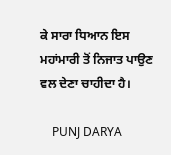ਕੇ ਸਾਰਾ ਧਿਆਨ ਇਸ ਮਹਾਂਮਾਰੀ ਤੋਂ ਨਿਜਾਤ ਪਾਉਣ ਵਲ ਦੇਣਾ ਚਾਹੀਦਾ ਹੈ।

    PUNJ DARYA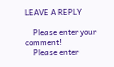LEAVE A REPLY

    Please enter your comment!
    Please enter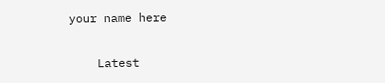your name here

    Latest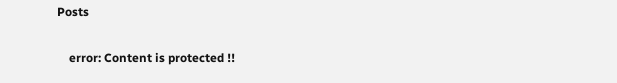Posts

    error: Content is protected !!